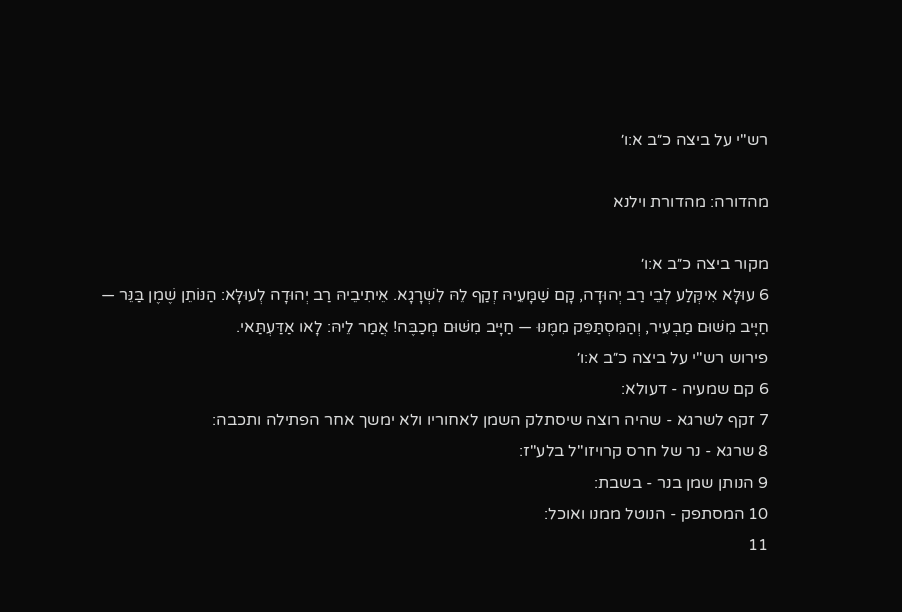רש"י על ביצה כ״ב א:ו׳

מהדורה: מהדורת וילנא

מקור ביצה כ״ב א:ו׳
6 עוּלָּא אִיקְּלַע לְבֵי רַב יְהוּדָה, קָם שַׁמָּעֵיהּ זְקַף לֵהּ לִשְׁרָגָא. אֵיתִיבֵיהּ רַב יְהוּדָה לְעוּלָּא: הַנּוֹתֵן שֶׁמֶן בַּנֵּר — חַיָּיב מִשּׁוּם מַבְעִיר, וְהַמִּסְתַּפֵּק מִמֶּנּוּ — חַיָּיב מִשּׁוּם מְכַבֶּה! אֲמַר לֵיהּ: לָאו אַדַּעְתַּאי.
פירוש רש"י על ביצה כ״ב א:ו׳
6 קם שמעיה - דעולא:
7 זקף לשרגא - שהיה רוצה שיסתלק השמן לאחוריו ולא ימשך אחר הפתילה ותכבה:
8 שרגא - נר של חרס קרויזו"ל בלע"ז:
9 הנותן שמן בנר - בשבת:
10 המסתפק - הנוטל ממנו ואוכל:
11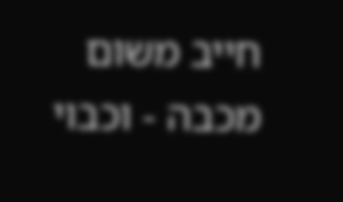חייב משום מכבה - וכבוי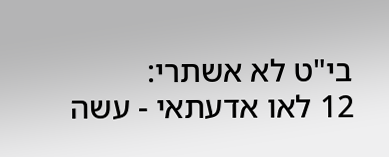בי"ט לא אשתרי:
12 לאו אדעתאי - עשה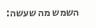השמש מה שעשה: